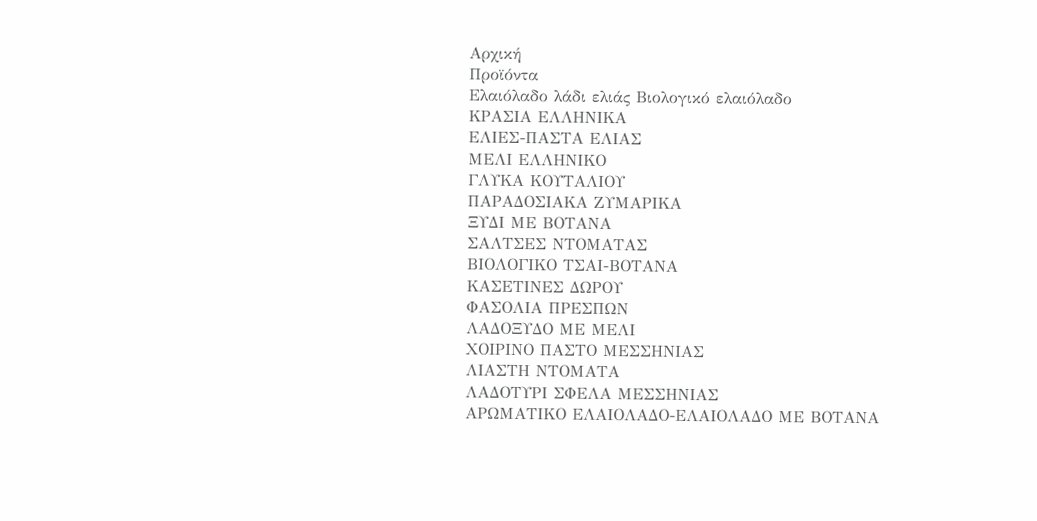Αρχική
Προϊόντα
Ελαιόλαδο λάδι ελιάς Βιολογικό ελαιόλαδο
ΚΡΑΣΙΑ ΕΛΛΗΝΙΚΑ
ΕΛΙΕΣ-ΠΑΣΤΑ ΕΛΙΑΣ
ΜΕΛΙ ΕΛΛΗΝΙΚΟ
ΓΛΥΚΑ ΚΟΥΤΑΛΙΟΥ
ΠΑΡΑΔΟΣΙΑΚΑ ΖΥΜΑΡΙΚΑ
ΞΥΔΙ ΜΕ ΒΟΤΑΝΑ
ΣΑΛΤΣΕΣ ΝΤΟΜΑΤΑΣ
ΒΙΟΛΟΓΙΚΟ ΤΣΑΙ-ΒΟΤΑΝΑ
ΚΑΣΕΤΙΝΕΣ ΔΩΡΟΥ
ΦΑΣΟΛΙΑ ΠΡΕΣΠΩΝ
ΛΑΔΟΞΥΔΟ ΜΕ ΜΕΛΙ
ΧΟΙΡΙΝΟ ΠΑΣΤΟ ΜΕΣΣΗΝΙΑΣ
ΛΙΑΣΤΗ ΝΤΟΜΑΤΑ
ΛΑΔΟΤΥΡΙ ΣΦΕΛΑ ΜΕΣΣΗΝΙΑΣ
ΑΡΩΜΑΤΙΚΟ ΕΛΑΙΟΛΑΔΟ-ΕΛΑΙΟΛΑΔΟ ΜΕ ΒΟΤΑΝΑ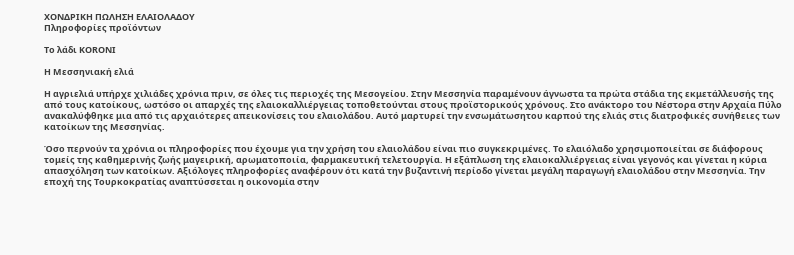ΧΟΝΔΡΙΚΗ ΠΩΛΗΣΗ ΕΛΑΙΟΛΑΔΟΥ
Πληροφορίες προϊόντων

Τo λάδι KORONI

H Μεσσηνιακή ελιά

Η αγριελιά υπήρχε χιλιάδες χρόνια πριν, σε όλες τις περιοχές της Μεσογείου. Στην Μεσσηνία παραμένουν άγνωστα τα πρώτα στάδια της εκμετάλλευσής της από τους κατοίκους, ωστόσο οι απαρχές της ελαιοκαλλιέργειας τοποθετούνται στους προϊστορικούς χρόνους. Στο ανάκτορο του Νέστορα στην Αρχαία Πύλο ανακαλύφθηκε μια από τις αρχαιότερες απεικονίσεις του ελαιολάδου. Αυτό μαρτυρεί την ενσωμάτωσητου καρπού της ελιάς στις διατροφικές συνήθειες των κατοίκων της Μεσσηνίας.

Όσο περνούν τα χρόνια οι πληροφορίες που έχουμε για την χρήση του ελαιολάδου είναι πιο συγκεκριμένες. Το ελαιόλαδο χρησιμοποιείται σε διάφορους τομείς της καθημερινής ζωής μαγειρική, αρωματοποιία, φαρμακευτική τελετουργία. Η εξάπλωση της ελαιοκαλλιέργειας είναι γεγονός και γίνεται η κύρια απασχόληση των κατοίκων. Αξιόλογες πληροφορίες αναφέρουν ότι κατά την βυζαντινή περίοδο γίνεται μεγάλη παραγωγή ελαιολάδου στην Μεσσηνία. Την εποχή της Τουρκοκρατίας αναπτύσσεται η οικονομία στην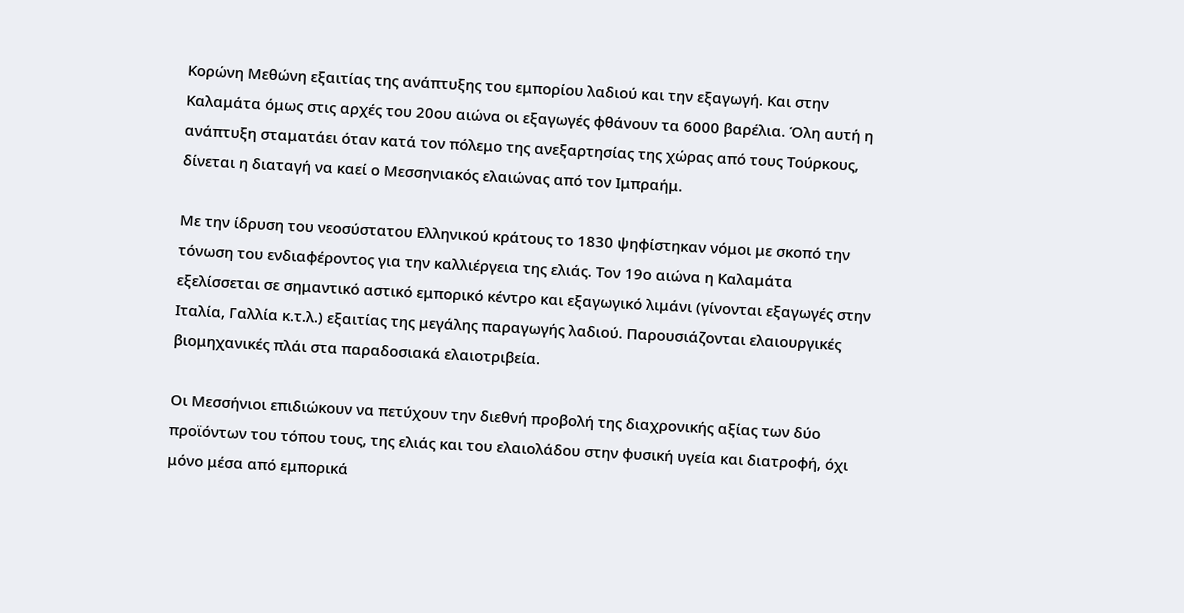Κορώνη Μεθώνη εξαιτίας της ανάπτυξης του εμπορίου λαδιού και την εξαγωγή. Και στην Καλαμάτα όμως στις αρχές του 20ου αιώνα οι εξαγωγές φθάνουν τα 6000 βαρέλια. Όλη αυτή η ανάπτυξη σταματάει όταν κατά τον πόλεμο της ανεξαρτησίας της χώρας από τους Τούρκους, δίνεται η διαταγή να καεί ο Μεσσηνιακός ελαιώνας από τον Ιμπραήμ.

Με την ίδρυση του νεοσύστατου Ελληνικού κράτους το 1830 ψηφίστηκαν νόμοι με σκοπό την τόνωση του ενδιαφέροντος για την καλλιέργεια της ελιάς. Τον 19ο αιώνα η Καλαμάτα εξελίσσεται σε σημαντικό αστικό εμπορικό κέντρο και εξαγωγικό λιμάνι (γίνονται εξαγωγές στην Ιταλία, Γαλλία κ.τ.λ.) εξαιτίας της μεγάλης παραγωγής λαδιού. Παρουσιάζονται ελαιουργικές βιομηχανικές πλάι στα παραδοσιακά ελαιοτριβεία.

Οι Μεσσήνιοι επιδιώκουν να πετύχουν την διεθνή προβολή της διαχρονικής αξίας των δύο προϊόντων του τόπου τους, της ελιάς και του ελαιολάδου στην φυσική υγεία και διατροφή, όχι μόνο μέσα από εμπορικά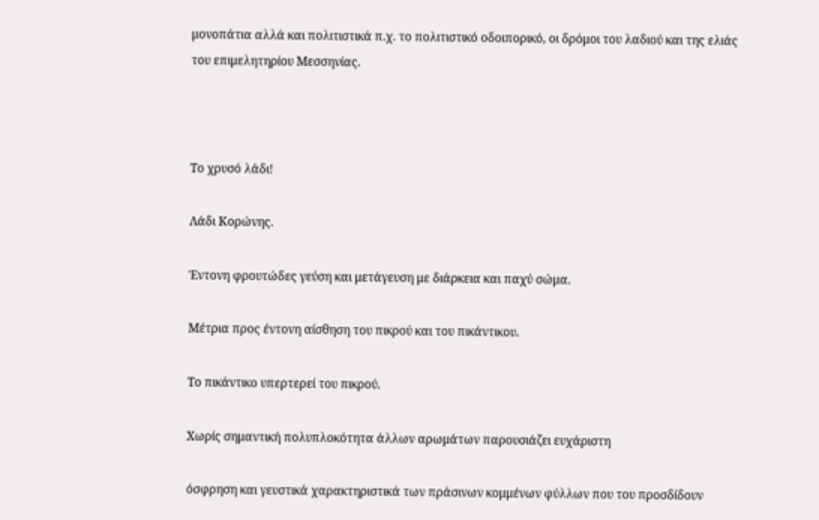μονοπάτια αλλά και πολιτιστικά π.χ. το πολιτιστικό οδοιπορικό, οι δρόμοι του λαδιού και της ελιάς του επιμελητηρίου Μεσσηνίας.



Το χρυσό λάδι!

Λάδι Κορώνης.

Έντονη φρουτώδες γεύση και μετάγευση με διάρκεια και παχύ σώμα.

Μέτρια προς έντονη αίσθηση του πικρού και του πικάντικου.

Το πικάντικο υπερτερεί του πικρού.

Χωρίς σημαντική πολυπλοκότητα άλλων αρωμάτων παρουσιάζει ευχάριστη

όσφρηση και γευστικά χαρακτηριστικά των πράσινων κομμένων φύλλων που του προσδίδουν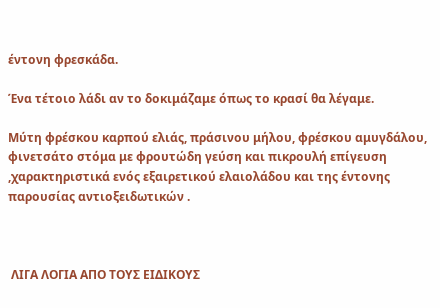έντονη φρεσκάδα.

Ένα τέτοιο λάδι αν το δοκιμάζαμε όπως το κρασί θα λέγαμε.

Μύτη φρέσκου καρπού ελιάς, πράσινου μήλου, φρέσκου αμυγδάλου, φινετσάτο στόμα με φρουτώδη γεύση και πικρουλή επίγευση ,χαρακτηριστικά ενός εξαιρετικού ελαιολάδου και της έντονης παρουσίας αντιοξειδωτικών .



 ΛΙΓΑ ΛΟΓΙΑ ΑΠΟ ΤΟΥΣ ΕΙΔΙΚΟΥΣ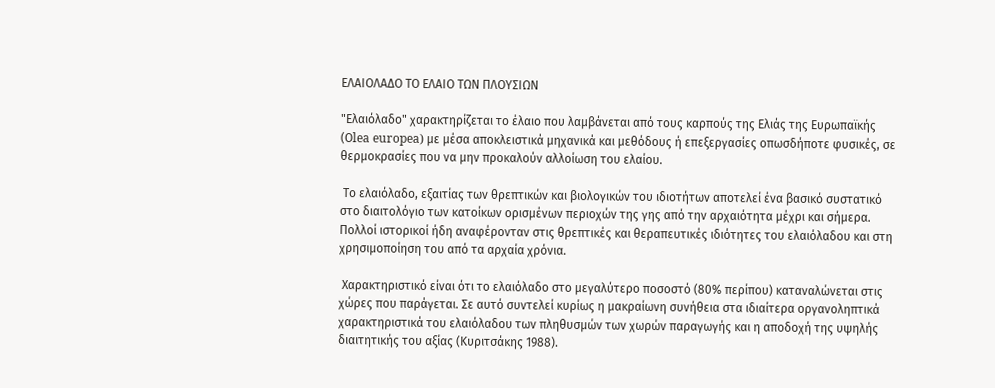ΕΛΑΙΟΛΑΔΟ ΤΟ ΕΛΑΙΟ ΤΩΝ ΠΛΟΥΣΙΩΝ

"Ελαιόλαδο" χαρακτηρίζεται το έλαιο που λαμβάνεται από τους καρπούς της Ελιάς της Ευρωπαϊκής (Οlea europea) με μέσα αποκλειστικά μηχανικά και μεθόδους ή επεξεργασίες οπωσδήποτε φυσικές, σε θερμοκρασίες που να μην προκαλούν αλλοίωση του ελαίου.

 Το ελαιόλαδο, εξαιτίας των θρεπτικών και βιολογικών του ιδιοτήτων αποτελεί ένα βασικό συστατικό στο διαιτολόγιο των κατοίκων ορισμένων περιοχών της γης από την αρχαιότητα μέχρι και σήμερα. Πολλοί ιστορικοί ήδη αναφέρονταν στις θρεπτικές και θεραπευτικές ιδιότητες του ελαιόλαδου και στη χρησιμοποίηση του από τα αρχαία χρόνια.

 Χαρακτηριστικό είναι ότι το ελαιόλαδο στο μεγαλύτερο ποσοστό (80% περίπου) καταναλώνεται στις χώρες που παράγεται. Σε αυτό συντελεί κυρίως η μακραίωνη συνήθεια στα ιδιαίτερα οργανοληπτικά χαρακτηριστικά του ελαιόλαδου των πληθυσμών των χωρών παραγωγής και η αποδοχή της υψηλής διαιτητικής του αξίας (Κυριτσάκης 1988).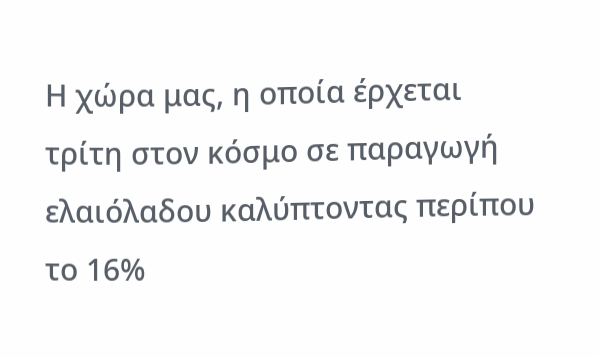Η χώρα μας, η οποία έρχεται τρίτη στον κόσμο σε παραγωγή ελαιόλαδου καλύπτοντας περίπου το 16%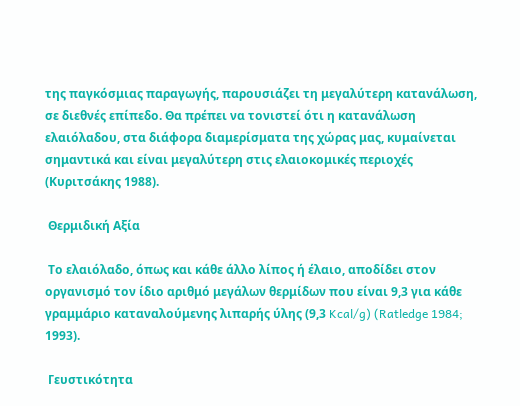της παγκόσμιας παραγωγής, παρουσιάζει τη μεγαλύτερη κατανάλωση, σε διεθνές επίπεδο. Θα πρέπει να τονιστεί ότι η κατανάλωση ελαιόλαδου, στα διάφορα διαμερίσματα της χώρας μας, κυμαίνεται σημαντικά και είναι μεγαλύτερη στις ελαιοκομικές περιοχές (Κυριτσάκης 1988).

 Θερμιδική Αξία

 Το ελαιόλαδο, όπως και κάθε άλλο λίπος ή έλαιο, αποδίδει στον οργανισμό τον ίδιο αριθμό μεγάλων θερμίδων που είναι 9,3 για κάθε γραμμάριο καταναλούμενης λιπαρής ύλης (9,3 Kcal/g) (Ratledge 1984; 1993).

 Γευστικότητα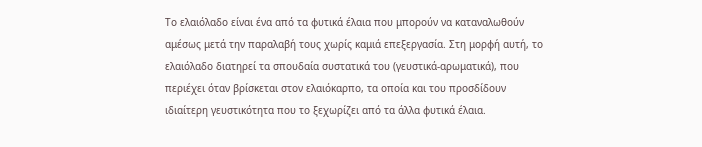Το ελαιόλαδο είναι ένα από τα φυτικά έλαια που μπορούν να καταναλωθούν αμέσως μετά την παραλαβή τους χωρίς καμιά επεξεργασία. Στη μορφή αυτή, το ελαιόλαδο διατηρεί τα σπουδαία συστατικά του (γευστικά-αρωματικά), που περιέχει όταν βρίσκεται στον ελαιόκαρπο, τα οποία και του προσδίδουν ιδιαίτερη γευστικότητα που το ξεχωρίζει από τα άλλα φυτικά έλαια.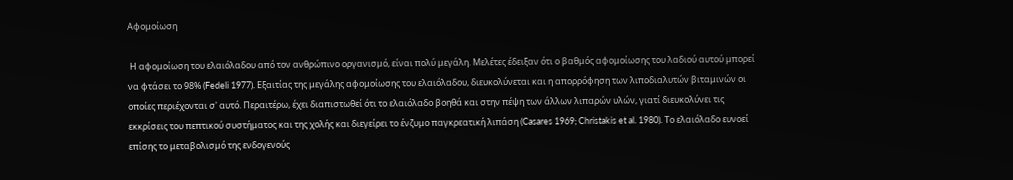Αφομοίωση

 Η αφομοίωση του ελαιόλαδου από τον ανθρώπινο οργανισμό, είναι πολύ μεγάλη. Μελέτες έδειξαν ότι ο βαθμός αφομοίωσης του λαδιού αυτού μπορεί να φτάσει το 98% (Fedeli 1977). Εξαιτίας της μεγάλης αφομοίωσης του ελαιόλαδου, διευκολύνεται και η απορρόφηση των λιποδιαλυτών βιταμινών οι οποίες περιέχονται σ' αυτό. Περαιτέρω, έχει διαπιστωθεί ότι το ελαιόλαδο βοηθά και στην πέψη των άλλων λιπαρών υλών, γιατί διευκολύνει τις εκκρίσεις του πεπτικού συστήματος και της χολής και διεγείρει το ένζυμο παγκρεατική λιπάση (Casares 1969; Christakis et al. 1980). Το ελαιόλαδο ευνοεί επίσης το μεταβολισμό της ενδογενούς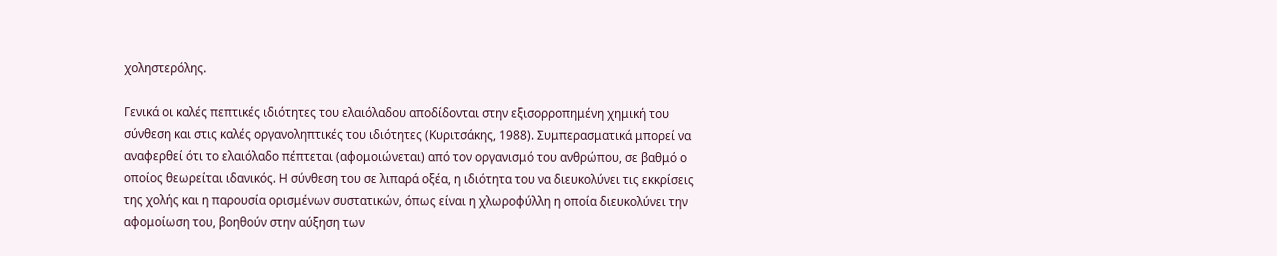χοληστερόλης.

Γενικά οι καλές πεπτικές ιδιότητες του ελαιόλαδου αποδίδονται στην εξισορροπημένη χημική του σύνθεση και στις καλές οργανοληπτικές του ιδιότητες (Κυριτσάκης, 1988). Συμπερασματικά μπορεί να αναφερθεί ότι το ελαιόλαδο πέπτεται (αφομοιώνεται) από τον οργανισμό του ανθρώπου, σε βαθμό ο οποίος θεωρείται ιδανικός. Η σύνθεση του σε λιπαρά οξέα, η ιδιότητα του να διευκολύνει τις εκκρίσεις της χολής και η παρουσία ορισμένων συστατικών, όπως είναι η χλωροφύλλη η οποία διευκολύνει την αφομοίωση του, βοηθούν στην αύξηση των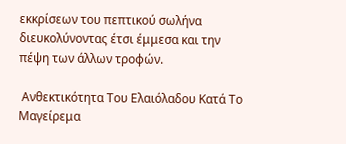εκκρίσεων του πεπτικού σωλήνα διευκολύνοντας έτσι έμμεσα και την πέψη των άλλων τροφών.

 Ανθεκτικότητα Του Ελαιόλαδου Κατά Το Μαγείρεμα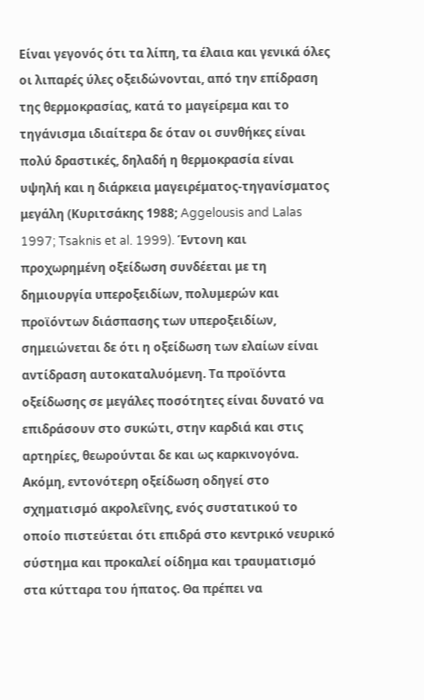Είναι γεγονός ότι τα λίπη, τα έλαια και γενικά όλες οι λιπαρές ύλες οξειδώνονται, από την επίδραση της θερμοκρασίας, κατά το μαγείρεμα και το τηγάνισμα ιδιαίτερα δε όταν οι συνθήκες είναι πολύ δραστικές, δηλαδή η θερμοκρασία είναι υψηλή και η διάρκεια μαγειρέματος-τηγανίσματος μεγάλη (Κυριτσάκης 1988; Aggelousis and Lalas 1997; Tsaknis et al. 1999). Έντονη και προχωρημένη οξείδωση συνδέεται με τη δημιουργία υπεροξειδίων, πολυμερών και προϊόντων διάσπασης των υπεροξειδίων, σημειώνεται δε ότι η οξείδωση των ελαίων είναι αντίδραση αυτοκαταλυόμενη. Τα προϊόντα οξείδωσης σε μεγάλες ποσότητες είναι δυνατό να επιδράσουν στο συκώτι, στην καρδιά και στις αρτηρίες, θεωρούνται δε και ως καρκινογόνα. Ακόμη, εντονότερη οξείδωση οδηγεί στο σχηματισμό ακρολεΐνης, ενός συστατικού το οποίο πιστεύεται ότι επιδρά στο κεντρικό νευρικό σύστημα και προκαλεί οίδημα και τραυματισμό στα κύτταρα του ήπατος. Θα πρέπει να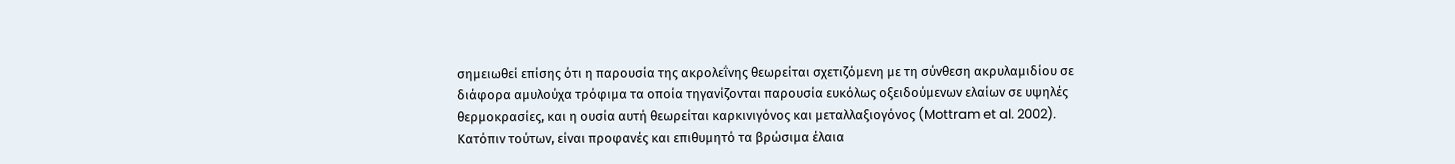σημειωθεί επίσης ότι η παρουσία της ακρολεΐνης θεωρείται σχετιζόμενη με τη σύνθεση ακρυλαμιδίου σε διάφορα αμυλούχα τρόφιμα τα οποία τηγανίζονται παρουσία ευκόλως οξειδούμενων ελαίων σε υψηλές θερμοκρασίες, και η ουσία αυτή θεωρείται καρκινιγόνος και μεταλλαξιογόνος (Mottram et al. 2002). Κατόπιν τούτων, είναι προφανές και επιθυμητό τα βρώσιμα έλαια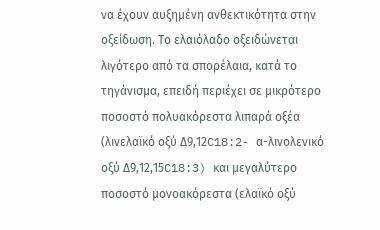να έχουν αυξημένη ανθεκτικότητα στην οξείδωση. Το ελαιόλαδο οξειδώνεται λιγότερο από τα σπορέλαια, κατά το τηγάνισμα, επειδή περιέχει σε μικρότερο ποσοστό πολυακόρεστα λιπαρά οξέα (λινελαϊκό οξύ Δ9,12C18:2- α-λινολενικό οξύ Δ9,12,15C18:3) και μεγαλύτερο ποσοστό μονοακόρεστα (ελαϊκό οξύ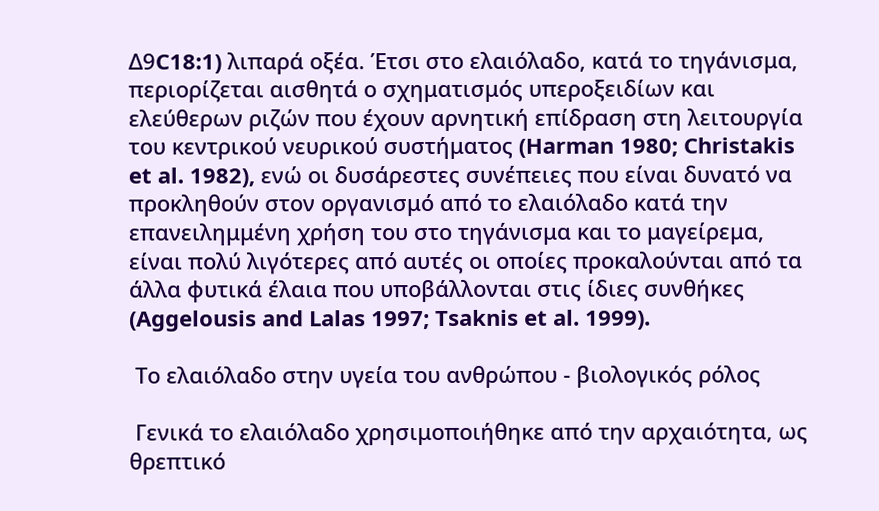Δ9C18:1) λιπαρά οξέα. Έτσι στο ελαιόλαδο, κατά το τηγάνισμα, περιορίζεται αισθητά ο σχηματισμός υπεροξειδίων και ελεύθερων ριζών που έχουν αρνητική επίδραση στη λειτουργία του κεντρικού νευρικού συστήματος (Harman 1980; Christakis et al. 1982), ενώ οι δυσάρεστες συνέπειες που είναι δυνατό να προκληθούν στον οργανισμό από το ελαιόλαδο κατά την επανειλημμένη χρήση του στο τηγάνισμα και το μαγείρεμα, είναι πολύ λιγότερες από αυτές οι οποίες προκαλούνται από τα άλλα φυτικά έλαια που υποβάλλονται στις ίδιες συνθήκες (Aggelousis and Lalas 1997; Tsaknis et al. 1999).

 Το ελαιόλαδο στην υγεία του ανθρώπου - βιολογικός ρόλος

 Γενικά το ελαιόλαδο χρησιμοποιήθηκε από την αρχαιότητα, ως θρεπτικό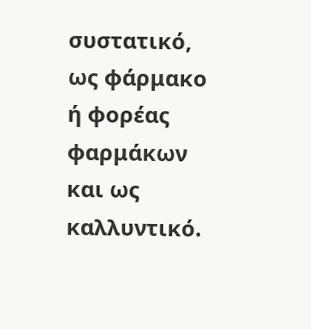συστατικό, ως φάρμακο ή φορέας φαρμάκων και ως καλλυντικό.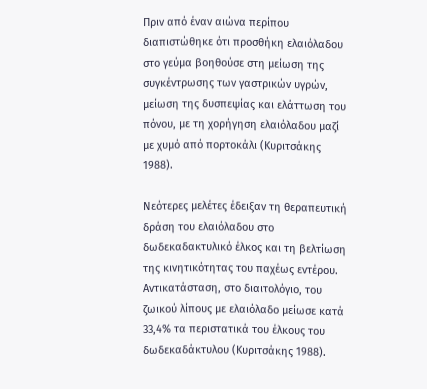Πριν από έναν αιώνα περίπου διαπιστώθηκε ότι προσθήκη ελαιόλαδου στο γεύμα βοηθούσε στη μείωση της συγκέντρωσης των γαστρικών υγρών, μείωση της δυσπεψίας και ελάττωση του πόνου, με τη χορήγηση ελαιόλαδου μαζί με χυμό από πορτοκάλι (Κυριτσάκης 1988).

Νεότερες μελέτες έδειξαν τη θεραπευτική δράση του ελαιόλαδου στο δωδεκαδακτυλικό έλκος και τη βελτίωση της κινητικότητας του παχέως εντέρου. Αντικατάσταση, στο διαιτολόγιο, του ζωικού λίπους με ελαιόλαδο μείωσε κατά 33,4% τα περιστατικά του έλκους του δωδεκαδάκτυλου (Κυριτσάκης 1988).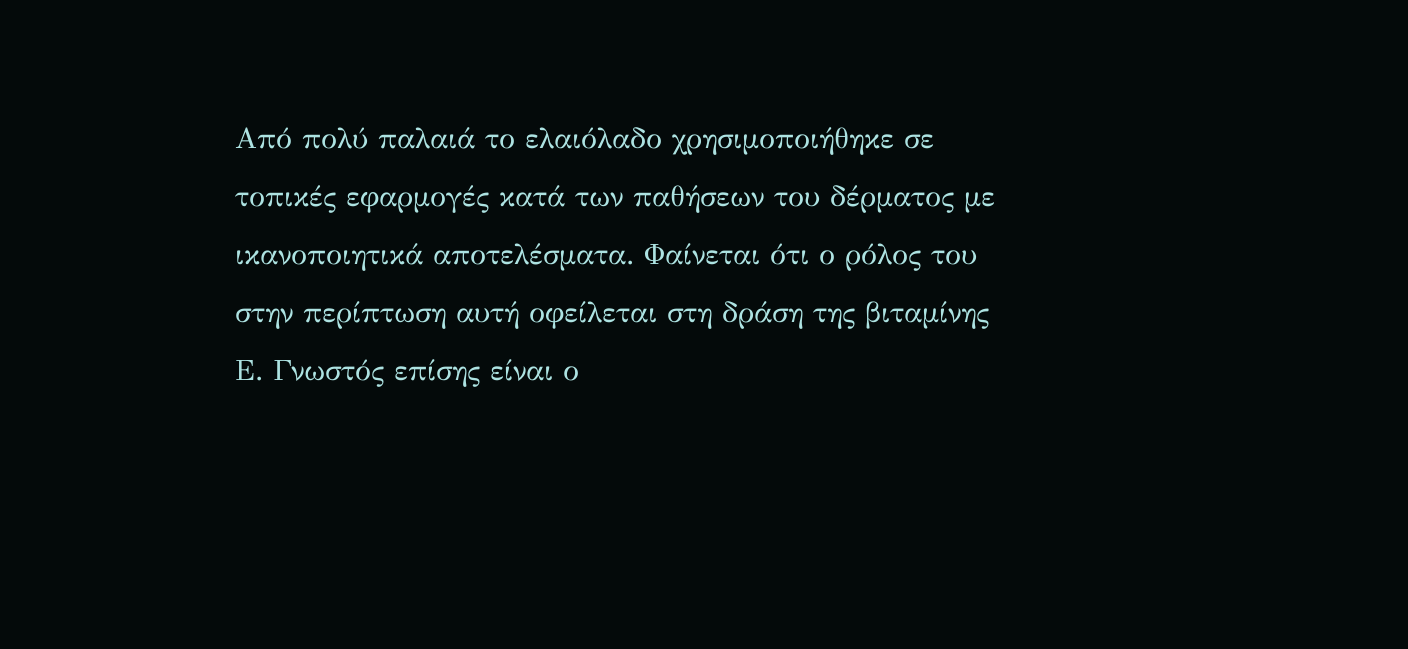Από πολύ παλαιά το ελαιόλαδο χρησιμοποιήθηκε σε τοπικές εφαρμογές κατά των παθήσεων του δέρματος με ικανοποιητικά αποτελέσματα. Φαίνεται ότι ο ρόλος του στην περίπτωση αυτή οφείλεται στη δράση της βιταμίνης Ε. Γνωστός επίσης είναι ο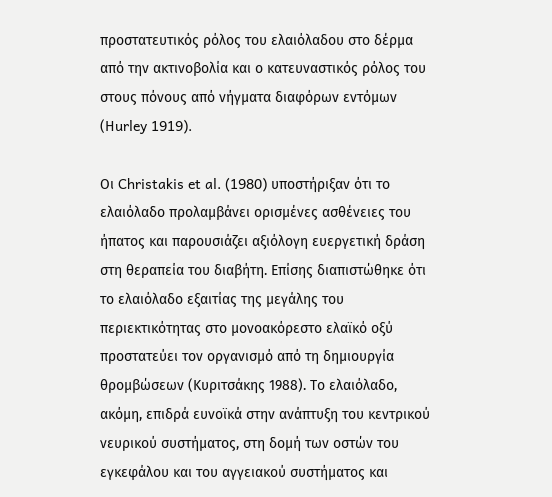προστατευτικός ρόλος του ελαιόλαδου στο δέρμα από την ακτινοβολία και ο κατευναστικός ρόλος του στους πόνους από νήγματα διαφόρων εντόμων (Ηurley 1919).

Οι Christakis et al. (1980) υποστήριξαν ότι το ελαιόλαδο προλαμβάνει ορισμένες ασθένειες του ήπατος και παρουσιάζει αξιόλογη ευεργετική δράση στη θεραπεία του διαβήτη. Επίσης διαπιστώθηκε ότι το ελαιόλαδο εξαιτίας της μεγάλης του περιεκτικότητας στο μονοακόρεστο ελαϊκό οξύ προστατεύει τον οργανισμό από τη δημιουργία θρομβώσεων (Κυριτσάκης 1988). Το ελαιόλαδο, ακόμη, επιδρά ευνοϊκά στην ανάπτυξη του κεντρικού νευρικού συστήματος, στη δομή των οστών του εγκεφάλου και του αγγειακού συστήματος και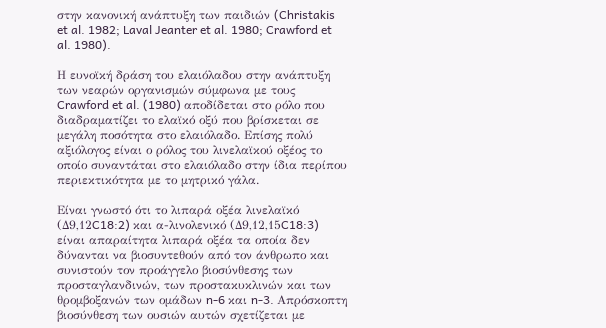στην κανονική ανάπτυξη των παιδιών (Christakis et al. 1982; Laval Jeanter et al. 1980; Crawford et al. 1980).

Η ευνοϊκή δράση του ελαιόλαδου στην ανάπτυξη των νεαρών οργανισμών σύμφωνα με τους Crawford et al. (1980) αποδίδεται στο ρόλο που διαδραματίζει το ελαϊκό οξύ που βρίσκεται σε μεγάλη ποσότητα στο ελαιόλαδο. Επίσης πολύ αξιόλογος είναι ο ρόλος του λινελαϊκού οξέος το οποίο συναντάται στο ελαιόλαδο στην ίδια περίπου περιεκτικότητα με το μητρικό γάλα.

Είναι γνωστό ότι το λιπαρά οξέα λινελαϊκό (Δ9,12C18:2) και α-λινολενικό (Δ9,12,15C18:3) είναι απαραίτητα λιπαρά οξέα τα οποία δεν δύνανται να βιοσυντεθούν από τον άνθρωπο και συνιστούν τον προάγγελο βιοσύνθεσης των προσταγλανδινών, των προστακυκλινών και των θρομβοξανών των ομάδων n-6 και n-3. Απρόσκοπτη βιοσύνθεση των ουσιών αυτών σχετίζεται με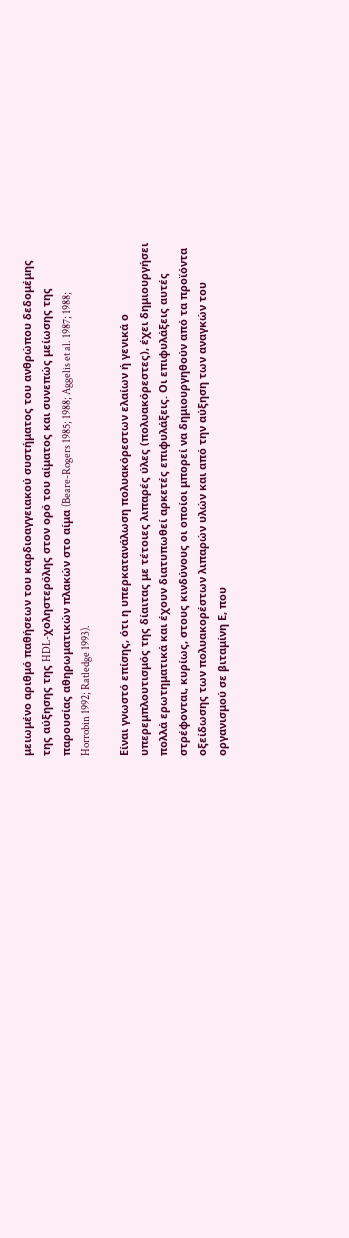μειωμένο αριθμό παθήσεων του καρδιοαγγειακού συστήματος του ανθρώπου δεδομέμης της αύξησης της HDL-χοληστερόλης στον ορό του αίματος και συνεπώς μείωσης της παρουσίας αθηρωματικών πλακών στο αίμα (Beare-Rogers 1985; 1988; Aggelis et al. 1987; 1988; Horrobin 1992; Ratledge 1993).

Είναι γνωστό επίσης, ότι η υπερκατανάλωση πολυακόρεστων ελαίων ή γενικά ο υπερεμπλουτισμός της δίαιτας με τέτοιες λιπαρές ύλες (πολυακόρεστες), έχει δημιουργήσει πολλά ερωτηματικά και έχουν διατυπωθεί αρκετές επιφυλάξεις. Οι επιφυλάξεις αυτές στρέφονται, κυρίως, στους κινδύνους οι οποίοι μπορεί να δημιουργηθούν από τα προϊόντα οξείδωσης των πολυακορέστων λιπαρών υλών και από την αύξηση των αναγκών του οργανισμού σε βιταμίνη Ε, που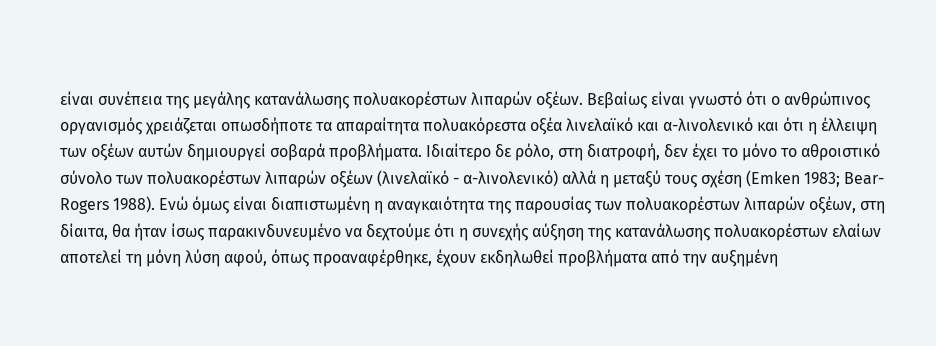είναι συνέπεια της μεγάλης κατανάλωσης πολυακορέστων λιπαρών οξέων. Βεβαίως είναι γνωστό ότι ο ανθρώπινος οργανισμός χρειάζεται οπωσδήποτε τα απαραίτητα πολυακόρεστα οξέα λινελαϊκό και α-λινολενικό και ότι η έλλειψη των οξέων αυτών δημιουργεί σοβαρά προβλήματα. Ιδιαίτερο δε ρόλο, στη διατροφή, δεν έχει το μόνο το αθροιστικό σύνολο των πολυακορέστων λιπαρών οξέων (λινελαϊκό - α-λινολενικό) αλλά η μεταξύ τους σχέση (Emken 1983; Bear-Rogers 1988). Ενώ όμως είναι διαπιστωμένη η αναγκαιότητα της παρουσίας των πολυακορέστων λιπαρών οξέων, στη δίαιτα, θα ήταν ίσως παρακινδυνευμένο να δεχτούμε ότι η συνεχής αύξηση της κατανάλωσης πολυακoρέστων ελαίων αποτελεί τη μόνη λύση αφού, όπως προαναφέρθηκε, έχουν εκδηλωθεί προβλήματα από την αυξημένη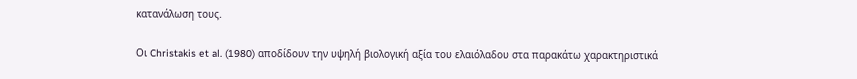κατανάλωση τους.

Οι Christakis et al. (1980) αποδίδουν την υψηλή βιολογική αξία του ελαιόλαδου στα παρακάτω χαρακτηριστικά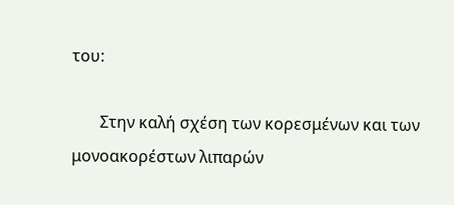του:

       Στην καλή σχέση των κορεσμένων και των μονοακορέστων λιπαρών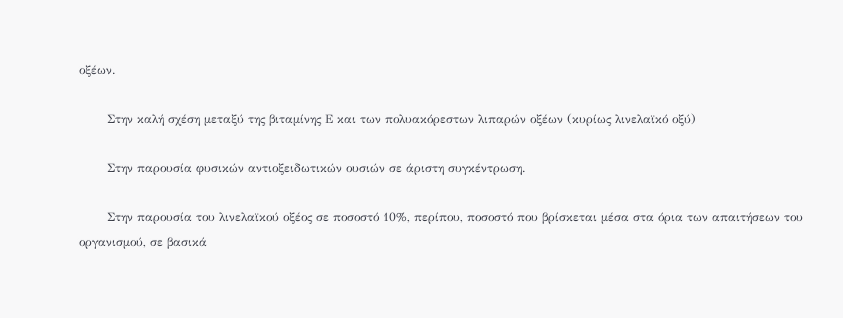οξέων.

       Στην καλή σχέση μεταξύ της βιταμίνης Ε και των πολυακόρεστων λιπαρών οξέων (κυρίως λινελαϊκό οξύ)

       Στην παρουσία φυσικών αντιοξειδωτικών ουσιών σε άριστη συγκέντρωση.

       Στην παρουσία του λινελαϊκού οξέος σε ποσοστό 10%, περίπου, ποσοστό που βρίσκεται μέσα στα όρια των απαιτήσεων του οργανισμού, σε βασικά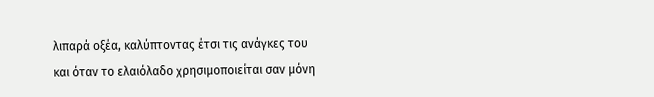λιπαρά οξέα, καλύπτοντας έτσι τις ανάγκες του και όταν το ελαιόλαδο χρησιμοποιείται σαν μόνη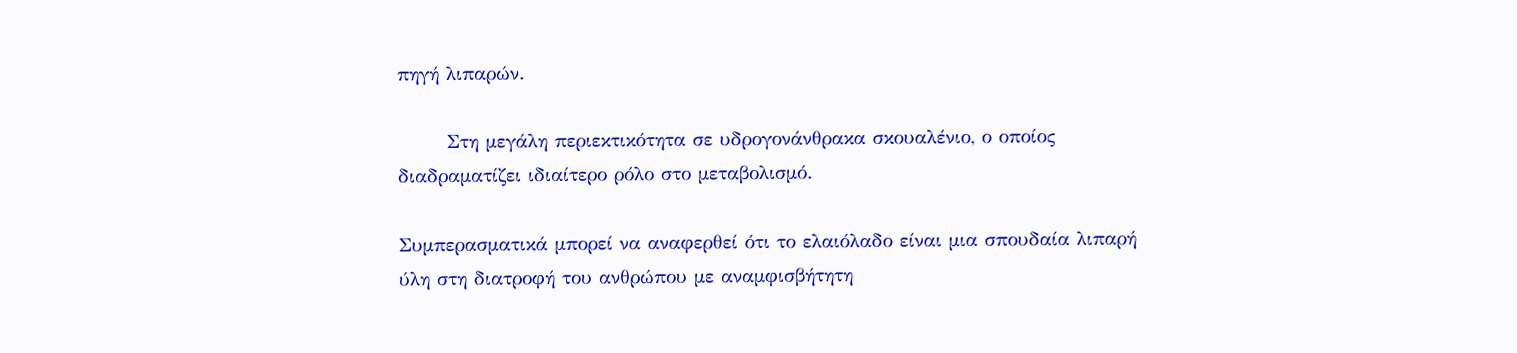πηγή λιπαρών.

       Στη μεγάλη περιεκτικότητα σε υδρογονάνθρακα σκουαλένιο, ο οποίος διαδραματίζει ιδιαίτερο ρόλο στο μεταβολισμό.

Συμπερασματικά μπορεί να αναφερθεί ότι το ελαιόλαδο είναι μια σπουδαία λιπαρή ύλη στη διατροφή του ανθρώπου με αναμφισβήτητη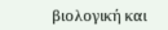βιολογική και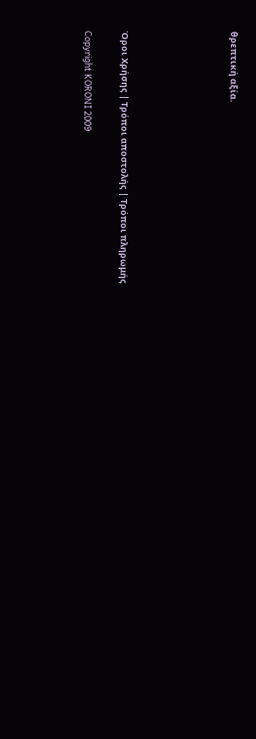θρεπτική αξία.





Όροι Χρήσης | Τρόποι αποστολής | Τρόποι πληρωμής

Copyright KORONI 2009